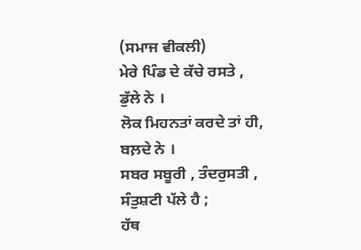(ਸਮਾਜ ਵੀਕਲੀ)
ਮੇਰੇ ਪਿੰਡ ਦੇ ਕੱਚੇ ਰਸਤੇ ,
ਡੁੱਲੇ ਨੇ ।
ਲੋਕ ਮਿਹਨਤਾਂ ਕਰਦੇ ਤਾਂ ਹੀ,
ਬਲ਼ਦੇ ਨੇ ।
ਸਬਰ ਸਬੂਰੀ , ਤੰਦਰੁਸਤੀ ,
ਸੰਤੁਸ਼ਟੀ ਪੱਲੇ ਹੈ ;
ਹੱਥ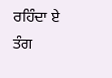ਰਹਿੰਦਾ ਏ ਤੰਗ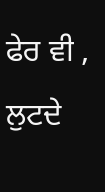ਫੇਰ ਵੀ ,
ਲੁਟਦੇ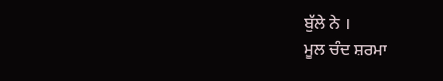ਬੁੱਲੇ ਨੇ ।
ਮੂਲ ਚੰਦ ਸ਼ਰਮਾ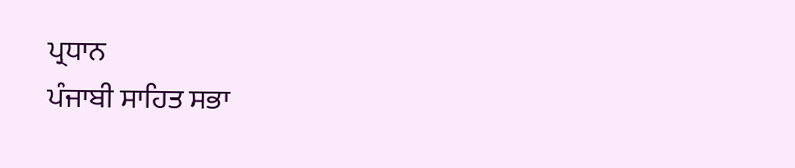ਪ੍ਰਧਾਨ
ਪੰਜਾਬੀ ਸਾਹਿਤ ਸਭਾ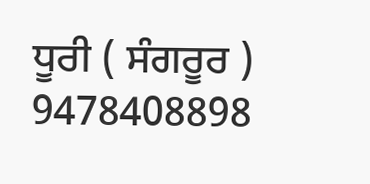ਧੂਰੀ ( ਸੰਗਰੂਰ )
9478408898